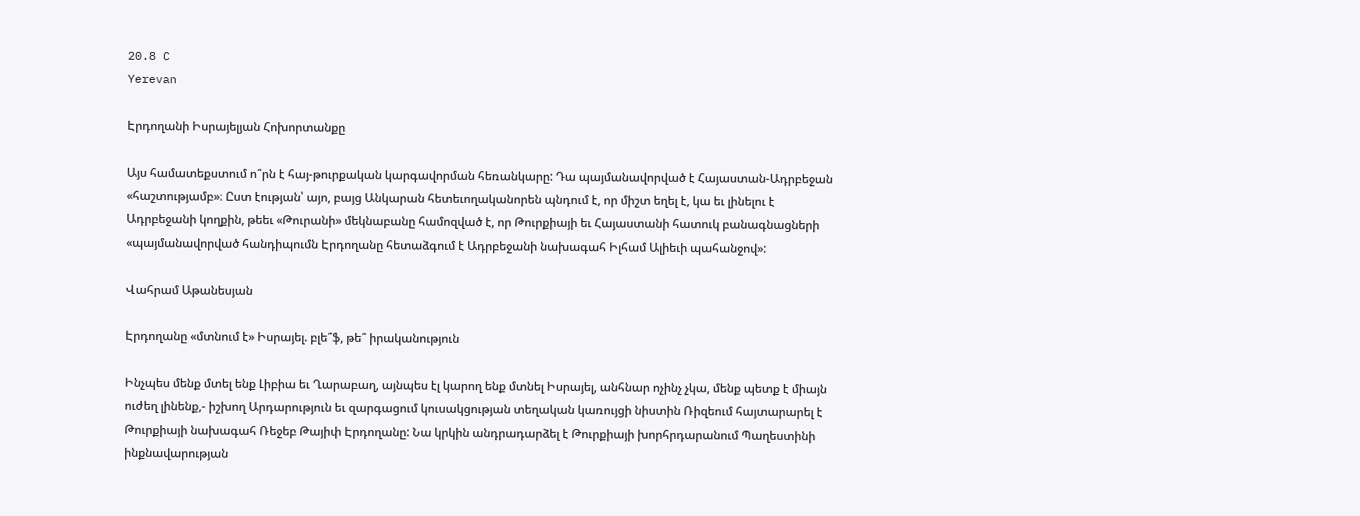20.8 C
Yerevan

Էրդողանի Իսրայելյան Հոխորտանքը

Այս համատեքստում ո՞րն է հայ-թուրքական կարգավորման հեռանկարը: Դա պայմանավորված է Հայաստան-Ադրբեջան «հաշտությամբ»։ Ըստ էության՝ այո, բայց Անկարան հետեւողականորեն պնդում է, որ միշտ եղել է, կա եւ լինելու է Ադրբեջանի կողքին, թեեւ «Թուրանի» մեկնաբանը համոզված է, որ Թուրքիայի եւ Հայաստանի հատուկ բանագնացների «պայմանավորված հանդիպումն Էրդողանը հետաձգում է Ադրբեջանի նախագահ Իլհամ Ալիեւի պահանջով»:

Վահրամ Աթանեսյան

Էրդողանը «մտնում է» Իսրայել. բլե՞ֆ, թե՞ իրականություն

Ինչպես մենք մտել ենք Լիբիա եւ Ղարաբաղ, այնպես էլ կարող ենք մտնել Իսրայել, անհնար ոչինչ չկա, մենք պետք է միայն ուժեղ լինենք,- իշխող Արդարություն եւ զարգացում կուսակցության տեղական կառույցի նիստին Ռիզեում հայտարարել է Թուրքիայի նախագահ Ռեջեբ Թայիփ Էրդողանը: Նա կրկին անդրադարձել է Թուրքիայի խորհրդարանում Պաղեստինի ինքնավարության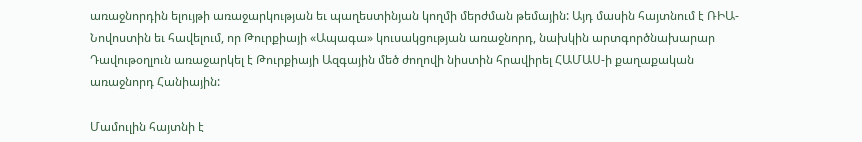առաջնորդին ելույթի առաջարկության եւ պաղեստինյան կողմի մերժման թեմային: Այդ մասին հայտնում է ՌԻԱ-Նովոստին եւ հավելում, որ Թուրքիայի «Ապագա» կուսակցության առաջնորդ, նախկին արտգործնախարար Դավութօղլուն առաջարկել է Թուրքիայի Ազգային մեծ ժողովի նիստին հրավիրել ՀԱՄԱՍ‑ի քաղաքական առաջնորդ Հանիային:

Մամուլին հայտնի է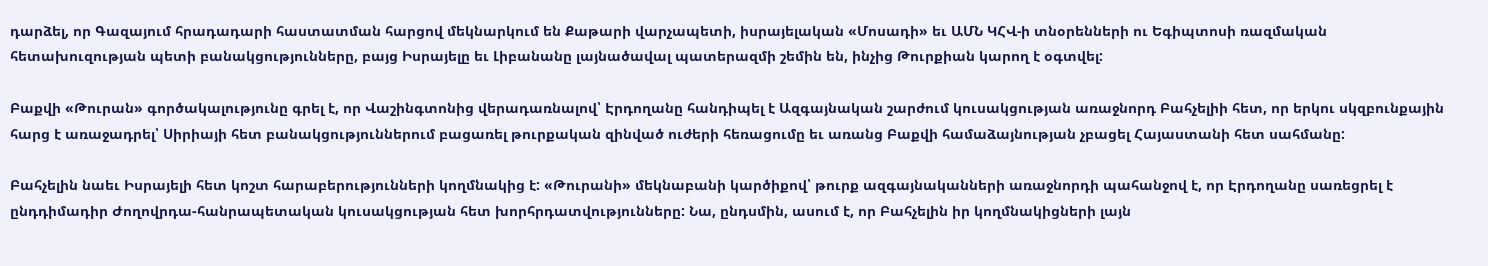դարձել, որ Գազայում հրադադարի հաստատման հարցով մեկնարկում են Քաթարի վարչապետի, իսրայելական «Մոսադի» եւ ԱՄՆ ԿՀՎ‑ի տնօրենների ու Եգիպտոսի ռազմական հետախուզության պետի բանակցությունները, բայց Իսրայելը եւ Լիբանանը լայնածավալ պատերազմի շեմին են, ինչից Թուրքիան կարող է օգտվել:

Բաքվի «Թուրան» գործակալությունը գրել է, որ Վաշինգտոնից վերադառնալով՝ Էրդողանը հանդիպել է Ազգայնական շարժում կուսակցության առաջնորդ Բահչելիի հետ, որ երկու սկզբունքային հարց է առաջադրել՝ Սիրիայի հետ բանակցություններում բացառել թուրքական զինված ուժերի հեռացումը եւ առանց Բաքվի համաձայնության չբացել Հայաստանի հետ սահմանը:

Բահչելին նաեւ Իսրայելի հետ կոշտ հարաբերությունների կողմնակից է: «Թուրանի» մեկնաբանի կարծիքով՝ թուրք ազգայնականների առաջնորդի պահանջով է, որ Էրդողանը սառեցրել է ընդդիմադիր Ժողովրդա-հանրապետական կուսակցության հետ խորհրդատվությունները: Նա, ընդսմին, ասում է, որ Բահչելին իր կողմնակիցների լայն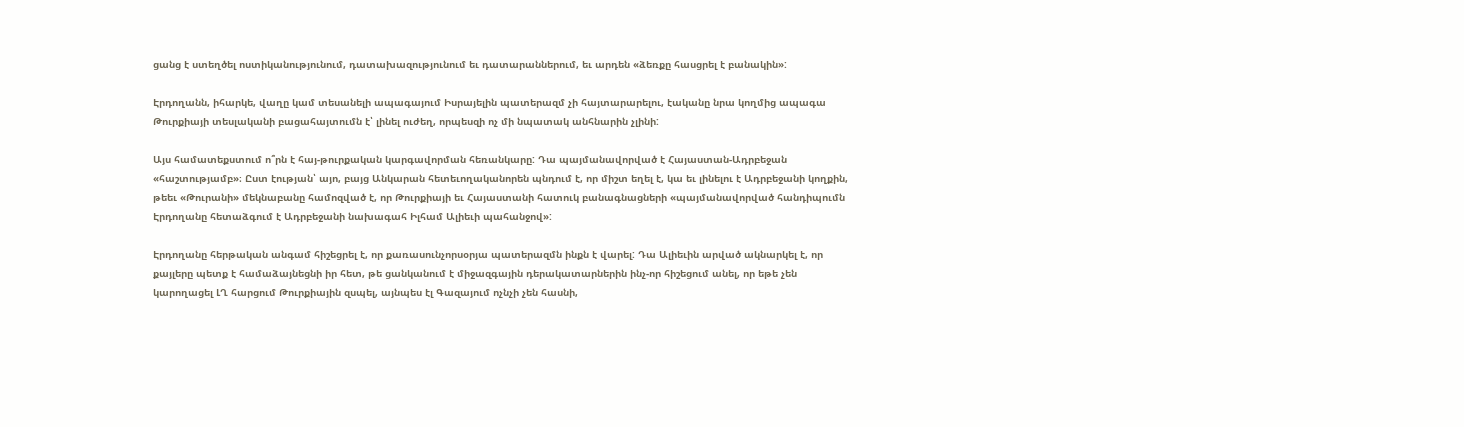ցանց է ստեղծել ոստիկանությունում, դատախազությունում եւ դատարաններում, եւ արդեն «ձեռքը հասցրել է բանակին»:

Էրդողանն, իհարկե, վաղը կամ տեսանելի ապագայում Իսրայելին պատերազմ չի հայտարարելու, էականը նրա կողմից ապագա Թուրքիայի տեսլականի բացահայտումն է՝ լինել ուժեղ, որպեսզի ոչ մի նպատակ անհնարին չլինի:

Այս համատեքստում ո՞րն է հայ-թուրքական կարգավորման հեռանկարը: Դա պայմանավորված է Հայաստան-Ադրբեջան «հաշտությամբ»։ Ըստ էության՝ այո, բայց Անկարան հետեւողականորեն պնդում է, որ միշտ եղել է, կա եւ լինելու է Ադրբեջանի կողքին, թեեւ «Թուրանի» մեկնաբանը համոզված է, որ Թուրքիայի եւ Հայաստանի հատուկ բանագնացների «պայմանավորված հանդիպումն Էրդողանը հետաձգում է Ադրբեջանի նախագահ Իլհամ Ալիեւի պահանջով»:

Էրդողանը հերթական անգամ հիշեցրել է, որ քառասունչորսօրյա պատերազմն ինքն է վարել: Դա Ալիեւին արված ակնարկել է, որ քայլերը պետք է համաձայնեցնի իր հետ, թե ցանկանում է միջազգային դերակատարներին ինչ-որ հիշեցում անել, որ եթե չեն կարողացել ԼՂ հարցում Թուրքիային զսպել, այնպես էլ Գազայում ոչնչի չեն հասնի,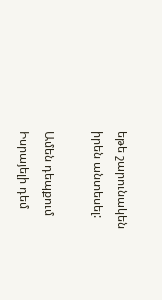եթե շարունակեն իրեն անտեսել:

Ամեն դեպքում Իսրայելի դեմ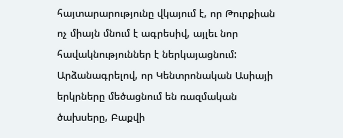հայտարարությունը վկայում է, որ Թուրքիան ոչ միայն մնում է ագրեսիվ, այլեւ նոր հավակնություններ է ներկայացնում: Արձանագրելով, որ Կենտրոնական Ասիայի երկրները մեծացնում են ռազմական ծախսերը, Բաքվի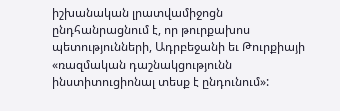իշխանական լրատվամիջոցն ընդհանրացնում է, որ թուրքախոս պետությունների, Ադրբեջանի եւ Թուրքիայի «ռազմական դաշնակցությունն ինստիտուցիոնալ տեսք է ընդունում»: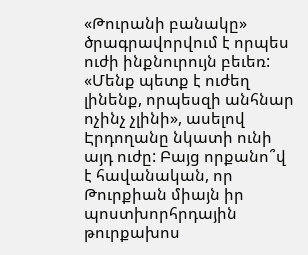«Թուրանի բանակը» ծրագրավորվում է որպես ուժի ինքնուրույն բեւեռ: «Մենք պետք է ուժեղ լինենք, որպեսզի անհնար ոչինչ չլինի», ասելով Էրդողանը նկատի ունի այդ ուժը: Բայց որքանո՞վ է հավանական, որ Թուրքիան միայն իր պոստխորհրդային թուրքախոս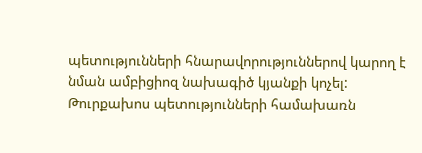պետությունների հնարավորություններով կարող է նման ամբիցիոզ նախագիծ կյանքի կոչել: Թուրքախոս պետությունների համախառն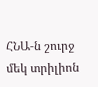ՀՆԱ‑ն շուրջ մեկ տրիլիոն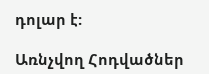դոլար է:

Առնչվող Հոդվածներ